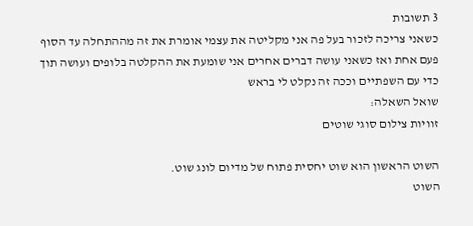3 תשובות
כשאני צריכה לזכור בעל פה אני מקליטה את עצמי אומרת את זה מההתחלה עד הסוף פעם אחת ואז כשאני עושה דברים אחרים אני שומעת את ההקלטה בלופים ועושה תוך כדי עם השפתיים וככה זה נקלט לי בראש
שואל השאלה:
זוויות צילום סוגי שוטים

השוט הראשון הוא שוט יחסית פתוח של מדיום לונג שוט.
השוט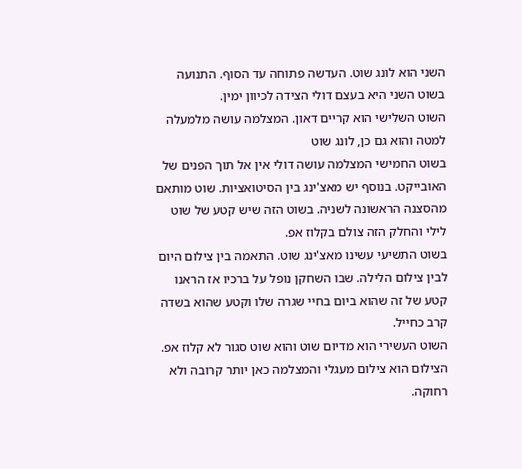השני הוא לונג שוט. העדשה פתוחה עד הסוף. התנועה בשוט השני היא בעצם דולי הצידה לכיוון ימין.
השוט השלישי הוא קריים דאון. המצלמה עושה מלמעלה למטה והוא גם כן, לונג שוט
בשוט החמישי המצלמה עושה דולי אין אל תוך הפנים של האובייקט. בנוסף יש מאצ'ינג בין הסיטואציות. שוט מותאם מהסצנה הראשונה לשניה. בשוט הזה שיש קטע של שוט לילי והחלק הזה צולם בקלוז אפ.
בשוט התשיעי עשינו מאצ'ינג שוט. התאמה בין צילום היום לבין צילום הלילה. שבו השחקן נופל על ברכיו אז הראנו קטע של זה שהוא ביום בחיי שגרה שלו וקטע שהוא בשדה קרב כחייל.
השוט העשירי הוא מדיום שוט והוא שוט סגור לא קלוז אפ. הצילום הוא צילום מעגלי והמצלמה כאן יותר קרובה ולא רחוקה.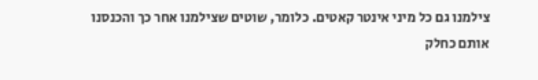צילמנו גם כל מיני אינטר קאטים. כלומר, שוטים שצילמנו אחר כך והכנסנו אותם כחלק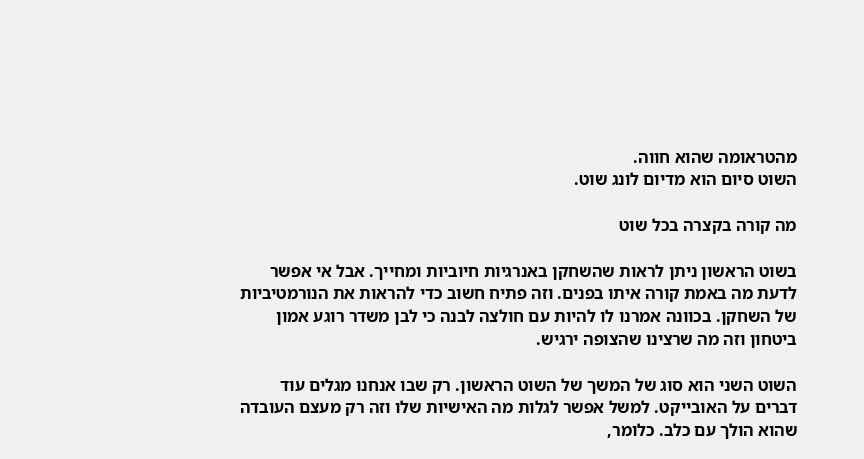מהטראומה שהוא חווה.
השוט סיום הוא מדיום לונג שוט.

מה קורה בקצרה בכל שוט

בשוט הראשון ניתן לראות שהשחקן באנרגיות חיוביות ומחייך. אבל אי אפשר לדעת מה באמת קורה איתו בפנים. וזה פתיח חשוב כדי להראות את הנורמטיביות של השחקן. בכוונה אמרנו לו להיות עם חולצה לבנה כי לבן משדר רוגע אמון ביטחון וזה מה שרצינו שהצופה ירגיש.

השוט השני הוא סוג של המשך של השוט הראשון. רק שבו אנחנו מגלים עוד דברים על האובייקט. למשל אפשר לגלות מה האישיות שלו וזה רק מעצם העובדה שהוא הולך עם כלב. כלומר,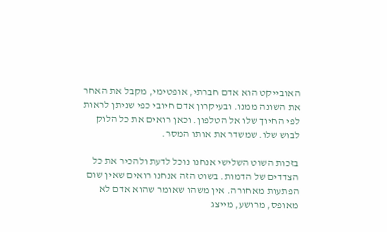האובייקט הוא אדם חברתי, אופטימי, מקבל את האחר את השונה ממנו. ובעיקרון אדם חיובי כפי שניתן לראות לפי החיוך שלו אל הטלפון. וכאן רואים את כל הלוק לבוש שלו. שמשדר את אותו המסר.

בזכות השוט השלישי אנחנו נוכל לדעת ולהכיר את כל הצדדים של הדמות. בשוט הזה אנחנו רואים שאין שום הפתעות מאחורה. אין משהו שאומר שהוא אדם לא מאופס, מרושע, מייצג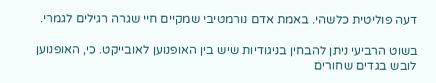דעה פוליטית כלשהי. באמת אדם נורמטיבי שמקיים חיי שגרה רגילים לגמרי.

בשוט הרביעי ניתן להבחין בניגודיות שיש בין האופנוען לאובייקט. כי, האופנוען לובש בגדים שחורים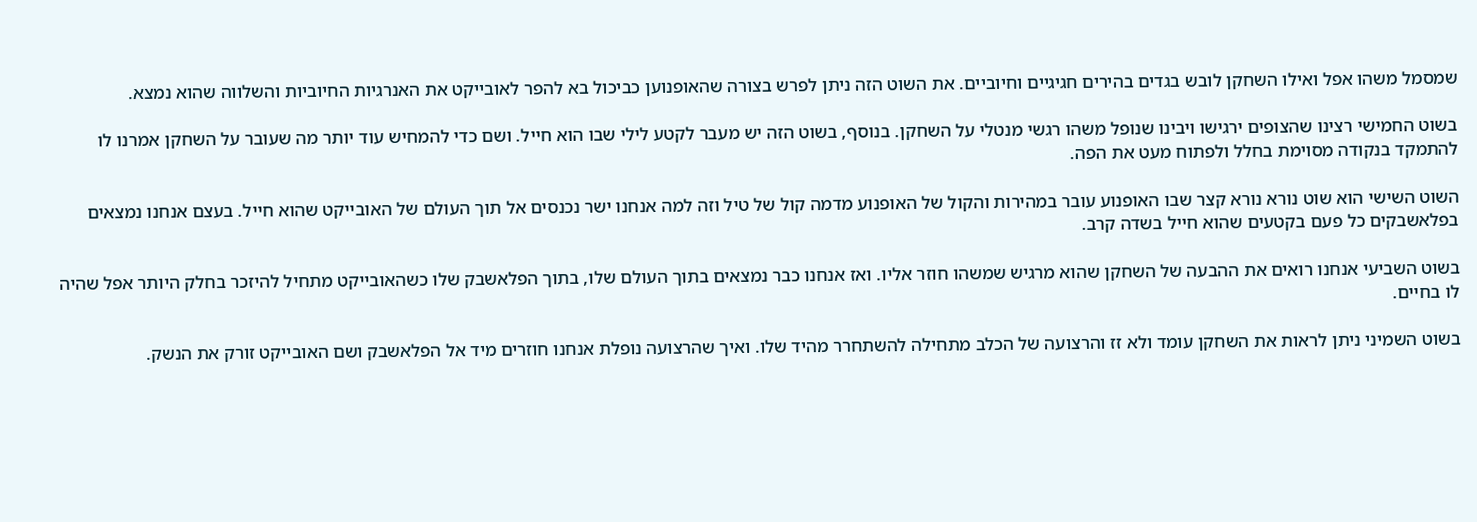שמסמל משהו אפל ואילו השחקן לובש בגדים בהירים חגיגיים וחיוביים. את השוט הזה ניתן לפרש בצורה שהאופנוען כביכול בא להפר לאובייקט את האנרגיות החיוביות והשלווה שהוא נמצא.

בשוט החמישי רצינו שהצופים ירגישו ויבינו שנופל משהו רגשי מנטלי על השחקן. בנוסף, בשוט הזה יש מעבר לקטע לילי שבו הוא חייל. ושם כדי להמחיש עוד יותר מה שעובר על השחקן אמרנו לו להתמקד בנקודה מסוימת בחלל ולפתוח מעט את הפה.

השוט השישי הוא שוט נורא נורא קצר שבו האופנוע עובר במהירות והקול של האופנוע מדמה קול של טיל וזה למה אנחנו ישר נכנסים אל תוך העולם של האובייקט שהוא חייל. בעצם אנחנו נמצאים בפלאשבקים כל פעם בקטעים שהוא חייל בשדה קרב.

בשוט השביעי אנחנו רואים את ההבעה של השחקן שהוא מרגיש שמשהו חוזר אליו. ואז אנחנו כבר נמצאים בתוך העולם שלו, בתוך הפלאשבק שלו כשהאובייקט מתחיל להיזכר בחלק היותר אפל שהיה לו בחיים.

בשוט השמיני ניתן לראות את השחקן עומד ולא זז והרצועה של הכלב מתחילה להשתחרר מהיד שלו. ואיך שהרצועה נופלת אנחנו חוזרים מיד אל הפלאשבק ושם האובייקט זורק את הנשק.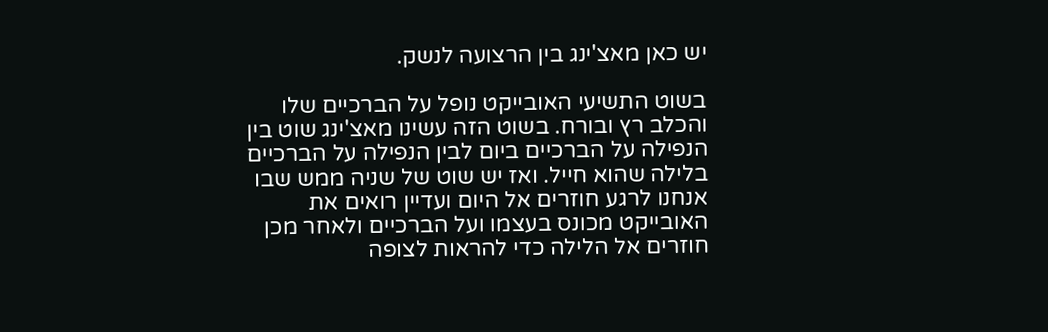יש כאן מאצ'ינג בין הרצועה לנשק.

בשוט התשיעי האובייקט נופל על הברכיים שלו והכלב רץ ובורח. בשוט הזה עשינו מאצ'ינג שוט בין הנפילה על הברכיים ביום לבין הנפילה על הברכיים בלילה שהוא חייל. ואז יש שוט של שניה ממש שבו אנחנו לרגע חוזרים אל היום ועדיין רואים את האובייקט מכונס בעצמו ועל הברכיים ולאחר מכן חוזרים אל הלילה כדי להראות לצופה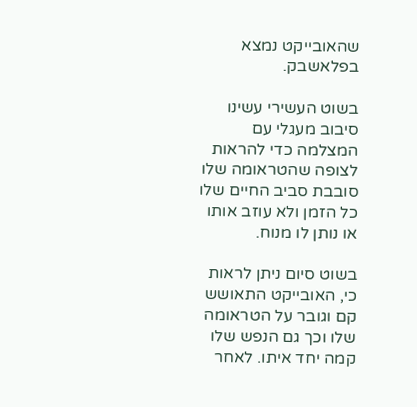שהאובייקט נמצא בפלאשבק.

בשוט העשירי עשינו סיבוב מעגלי עם המצלמה כדי להראות לצופה שהטראומה שלו סובבת סביב החיים שלו כל הזמן ולא עוזב אותו או נותן לו מנוח.

בשוט סיום ניתן לראות כי, האובייקט התאושש קם וגובר על הטראומה שלו וכך גם הנפש שלו קמה יחד איתו. לאחר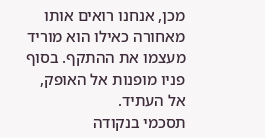מכן, אנחנו רואים אותו מאחורה כאילו הוא מוריד מעצמו את ההתקף. בסוף פניו מופנות אל האופק, אל העתיד.
תסכמי בנקודה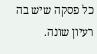כל פסקה שיש בה רעיון שונה.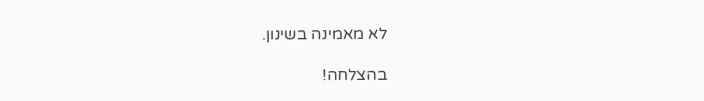לא מאמינה בשינון.

בהצלחה!